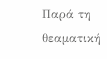Παρά τη θεαματική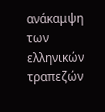ανάκαμψη των ελληνικών τραπεζών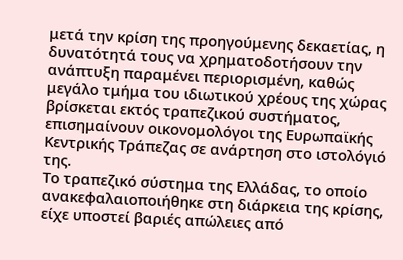μετά την κρίση της προηγούμενης δεκαετίας, η δυνατότητά τους να χρηματοδοτήσουν την ανάπτυξη παραμένει περιορισμένη, καθώς μεγάλο τμήμα του ιδιωτικού χρέους της χώρας βρίσκεται εκτός τραπεζικού συστήματος, επισημαίνουν οικονομολόγοι της Ευρωπαϊκής Κεντρικής Τράπεζας σε ανάρτηση στο ιστολόγιό της.
Το τραπεζικό σύστημα της Ελλάδας, το οποίο ανακεφαλαιοποιήθηκε στη διάρκεια της κρίσης, είχε υποστεί βαριές απώλειες από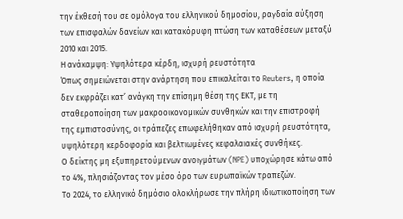την έκθεσή του σε ομόλογα του ελληνικού δημοσίου, ραγδαία αύξηση των επισφαλών δανείων και κατακόρυφη πτώση των καταθέσεων μεταξύ 2010 και 2015.
Η ανάκαμψη: Υψηλότερα κέρδη, ισχυρή ρευστότητα
Όπως σημειώνεται στην ανάρτηση που επικαλείται το Reuters, η οποία δεν εκφράζει κατ’ ανάγκη την επίσημη θέση της ΕΚΤ, με τη σταθεροποίηση των μακροοικονομικών συνθηκών και την επιστροφή της εμπιστοσύνης, οι τράπεζες επωφελήθηκαν από ισχυρή ρευστότητα, υψηλότερη κερδοφορία και βελτιωμένες κεφαλαιακές συνθήκες.
Ο δείκτης μη εξυπηρετούμενων ανοιγμάτων (NPE) υποχώρησε κάτω από το 4%, πλησιάζοντας τον μέσο όρο των ευρωπαϊκών τραπεζών.
Το 2024, το ελληνικό δημόσιο ολοκλήρωσε την πλήρη ιδιωτικοποίηση των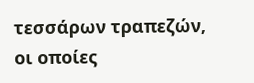τεσσάρων τραπεζών, οι οποίες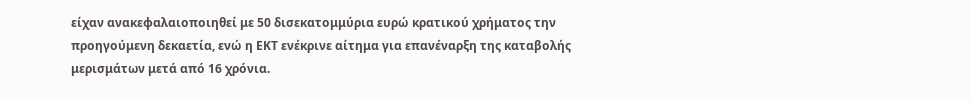είχαν ανακεφαλαιοποιηθεί με 50 δισεκατομμύρια ευρώ κρατικού χρήματος την προηγούμενη δεκαετία, ενώ η ΕΚΤ ενέκρινε αίτημα για επανέναρξη της καταβολής μερισμάτων μετά από 16 χρόνια.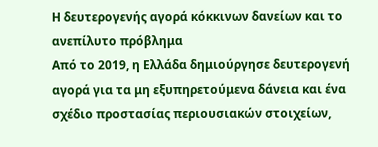Η δευτερογενής αγορά κόκκινων δανείων και το ανεπίλυτο πρόβλημα
Από το 2019, η Ελλάδα δημιούργησε δευτερογενή αγορά για τα μη εξυπηρετούμενα δάνεια και ένα σχέδιο προστασίας περιουσιακών στοιχείων,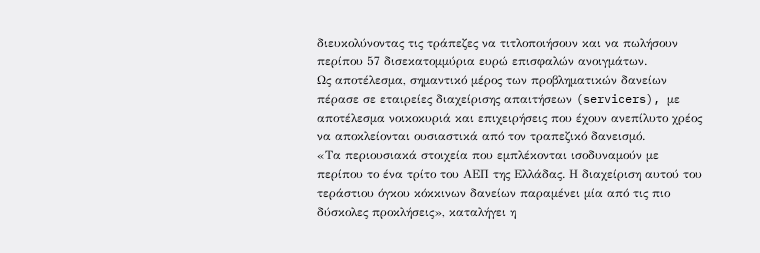διευκολύνοντας τις τράπεζες να τιτλοποιήσουν και να πωλήσουν περίπου 57 δισεκατομμύρια ευρώ επισφαλών ανοιγμάτων.
Ως αποτέλεσμα, σημαντικό μέρος των προβληματικών δανείων πέρασε σε εταιρείες διαχείρισης απαιτήσεων (servicers), με αποτέλεσμα νοικοκυριά και επιχειρήσεις που έχουν ανεπίλυτο χρέος να αποκλείονται ουσιαστικά από τον τραπεζικό δανεισμό.
«Τα περιουσιακά στοιχεία που εμπλέκονται ισοδυναμούν με περίπου το ένα τρίτο του ΑΕΠ της Ελλάδας. Η διαχείριση αυτού του τεράστιου όγκου κόκκινων δανείων παραμένει μία από τις πιο δύσκολες προκλήσεις», καταλήγει η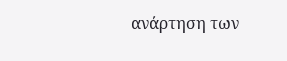ανάρτηση των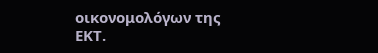οικονομολόγων της ΕΚΤ.